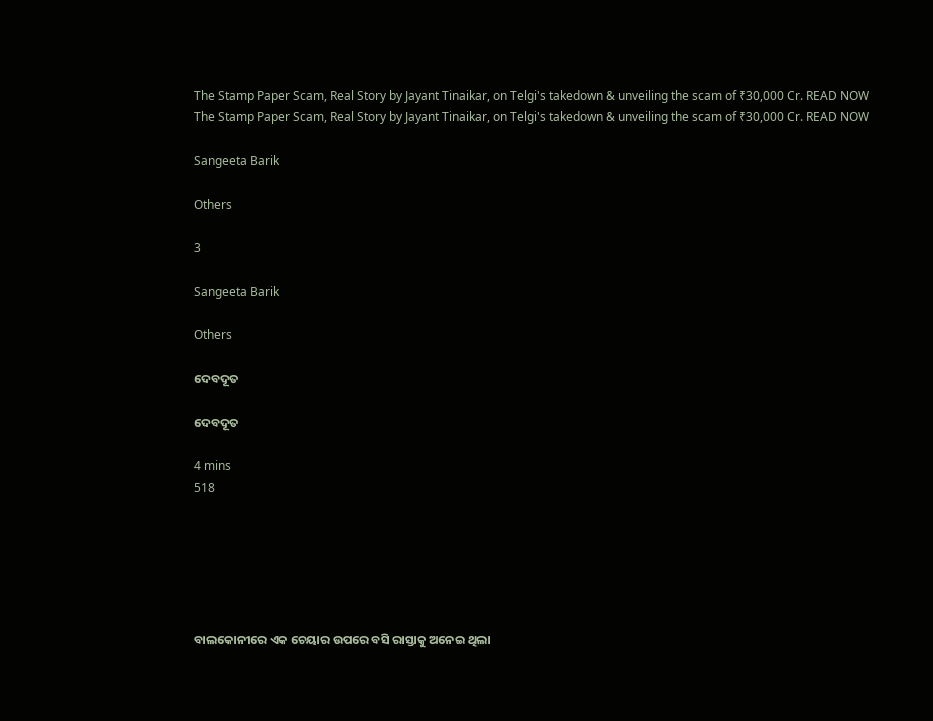The Stamp Paper Scam, Real Story by Jayant Tinaikar, on Telgi's takedown & unveiling the scam of ₹30,000 Cr. READ NOW
The Stamp Paper Scam, Real Story by Jayant Tinaikar, on Telgi's takedown & unveiling the scam of ₹30,000 Cr. READ NOW

Sangeeta Barik

Others

3

Sangeeta Barik

Others

ଦେବଦୂତ

ଦେବଦୂତ

4 mins
518






ବାଲକୋନୀରେ ଏକ ଚେୟାର ଉପରେ ବସି ରାସ୍ତାକୁ ଅନେଇ ଥିଲା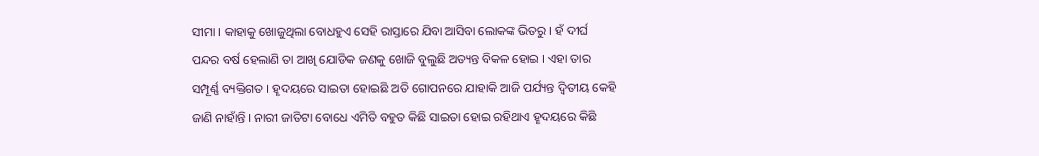ସୀମା । କାହାକୁ ଖୋଜୁଥିଲା ବୋଧହୁଏ ସେହି ରାସ୍ତାରେ ଯିବା ଆସିବା ଲୋକଙ୍କ ଭିତରୁ । ହଁ ଦୀର୍ଘ ପନ୍ଦର ବର୍ଷ ହେଲାଣି ତା ଆଖି ଯୋଡିକ ଜଣକୁ ଖୋଜି ବୁଲୁଛି ଅତ୍ୟନ୍ତ ବିକଳ ହୋଇ । ଏହା ତାର ସମ୍ପୂର୍ଣ୍ଣ ବ୍ୟକ୍ତିଗତ । ହୄଦୟରେ ସାଇତା ହୋଇଛି ଅତି ଗୋପନରେ ଯାହାକି ଆଜି ପର୍ଯ୍ୟନ୍ତ ଦ୍ଵିତୀୟ କେହି ଜାଣି ନାହାଁନ୍ତି । ନାରୀ ଜାତିଟା ବୋଧେ ଏମିତି ବହୁତ କିଛି ସାଇତା ହୋଇ ରହିଥାଏ ହୄଦୟରେ କିଛି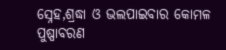ସ୍ନେହ,ଶ୍ରଦ୍ଧା ଓ ଭଲପାଇବାର କୋମଳ ପୁଷ୍ପାବରଣ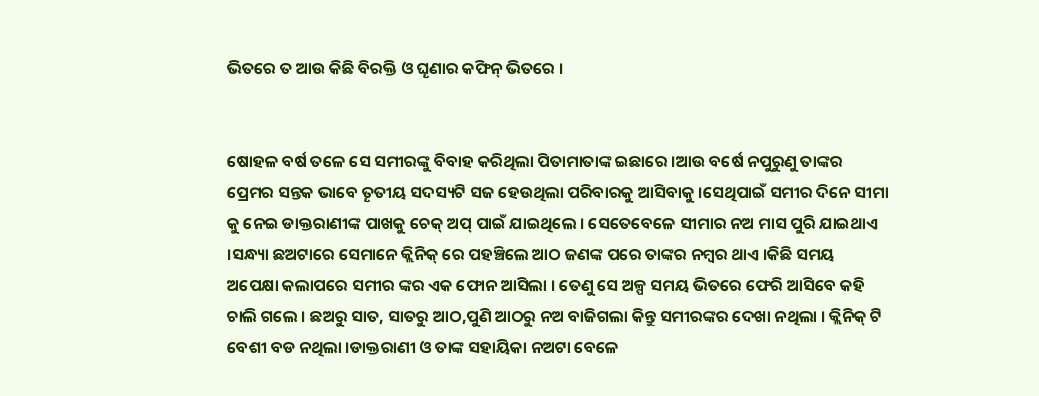ଭିତରେ ତ ଆଉ କିଛି ବିରକ୍ତି ଓ ଘୄଣାର କଫିନ୍ ଭିତରେ ।


ଷୋହଳ ବର୍ଷ ତଳେ ସେ ସମୀରଙ୍କୁ ବିବାହ କରିଥିଲା ପିତାମାତାଙ୍କ ଇଛାରେ ।ଆଉ ବର୍ଷେ ନପୁରୁଣୁ ତାଙ୍କର ପ୍ରେମର ସନ୍ତକ ଭାବେ ତୄତୀୟ ସଦସ୍ୟଟି ସଜ ହେଉଥିଲା ପରିବାରକୁ ଆସିବାକୁ ।ସେଥିପାଇଁ ସମୀର ଦିନେ ସୀମା କୁ ନେଇ ଡାକ୍ତରାଣୀଙ୍କ ପାଖକୁ ଚେକ୍ ଅପ୍ ପାଇଁ ଯାଇଥିଲେ । ସେତେବେଳେ ସୀମାର ନଅ ମାସ ପୁରି ଯାଇଥାଏ ।ସନ୍ଧ୍ୟା ଛଅଟାରେ ସେମାନେ କ୍ଲିନିକ୍ ରେ ପହଞ୍ଚିଲେ ଆଠ ଜଣଙ୍କ ପରେ ତାଙ୍କର ନମ୍ବର ଥାଏ ।କିଛି ସମୟ ଅପେକ୍ଷା କଲାପରେ ସମୀର ଙ୍କର ଏକ ଫୋନ ଆସିଲା । ତେଣୁ ସେ ଅଳ୍ପ ସମୟ ଭିତରେ ଫେରି ଆସିବେ କହି ଚାଲି ଗଲେ । ଛଅରୁ ସାତ, ସାତରୁ ଆଠ,ପୁଣି ଆଠରୁ ନଅ ବାଜିଗଲା କିନ୍ତୁ ସମୀରଙ୍କର ଦେଖା ନଥିଲା । କ୍ଲିନିକ୍ ଟି ବେଶୀ ବଡ ନଥିଲା ।ଡାକ୍ତରାଣୀ ଓ ତାଙ୍କ ସହାୟିକା ନଅଟା ବେଳେ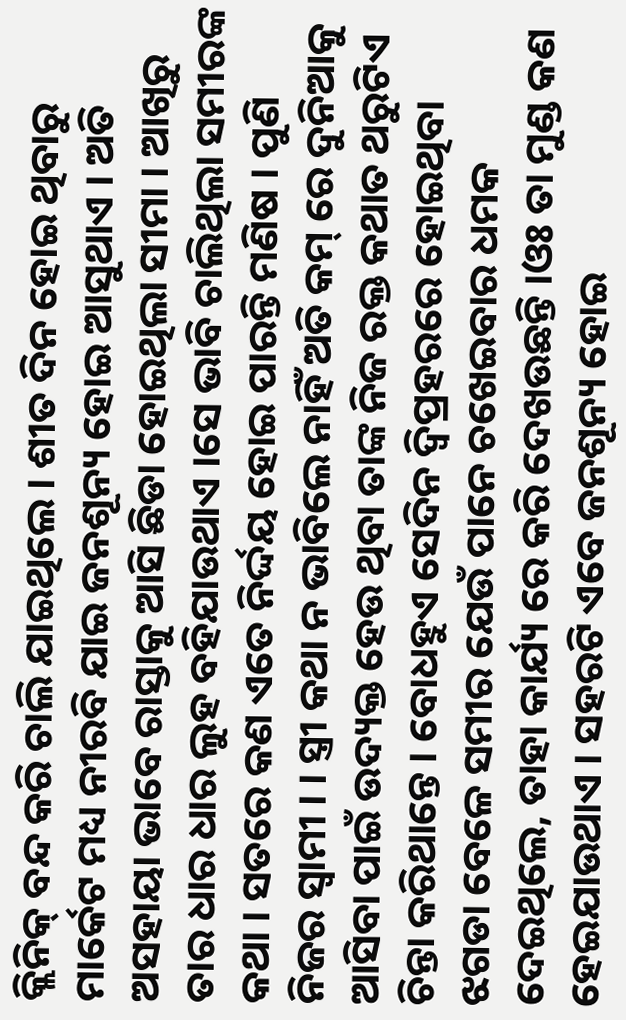କ୍ଲିନିକ୍ ବନ୍ଦ କରି ଚାଲି ଯାଇଥିଲେ । ଶୀତ ଦିନ ହୋଇ ଥିବାରୁ ମାର୍କେଟ ମଧ୍ୟ ନୀରବି ଯାଇ ଜନଶୂନ୍ୟ ହୋଇ ଆସୁଥାଏ । ଅତି ଅସହାୟା ଭାବେ ରାସ୍ତାକୁ ଆସି ଛିଡା ହୋଇଥିଲା ସୀମା । ଆଖିରୁ ତାର ଧାର ଧାର ଲୁହ ବହିଯାଉଥାଏ ।ସେ ଭାବି ଚାଲିଥିଲା ସମୀରଙ୍କ କଥା । ସତରେ କଣ ଏତେ ନିର୍ଦ୍ଦୟ ହୋଇ ପାରନ୍ତି ମଣିଷ । ପୁଣି ନିଜର ସ୍ଵାମୀ । । ସ୍ତ୍ରୀ କଥା ନ ଭାବିଲେ ନାହିଁ ଅତି କମ୍ ରେ ଦୁନିଆକୁ ଆସିବା ପାଇଁ ଉଦ୍ୟକ୍ତ ହେଉ ଥିବା ତାଙ୍କ ନିଜ ରକ୍ତ କଥାତ ଥରୁଟିଏ ଚିନ୍ତା କରିଥାନ୍ତେ । ବୋଧହୁଏ ସେଦିନ ଦ୍ଵିପ୍ରହରରେ ହୋଇଥିବା ଝଗଡା ବେଳେ ସମୀର ଯେଉଁ ପାନେ ଚଖେଇବାର ଧମକ ଦେଇଥିଲେ, ତାହା କାର୍ଯ୍ୟ ରେ କରି ଦେଖଉଛନ୍ତି ।ଓଃ ତା ମୁଣ୍ଡ କଣ ହେଇଯାଉଥାଏ । ସହରଟି ଏବେ ଜନଶୂନ୍ୟ ହୋଇ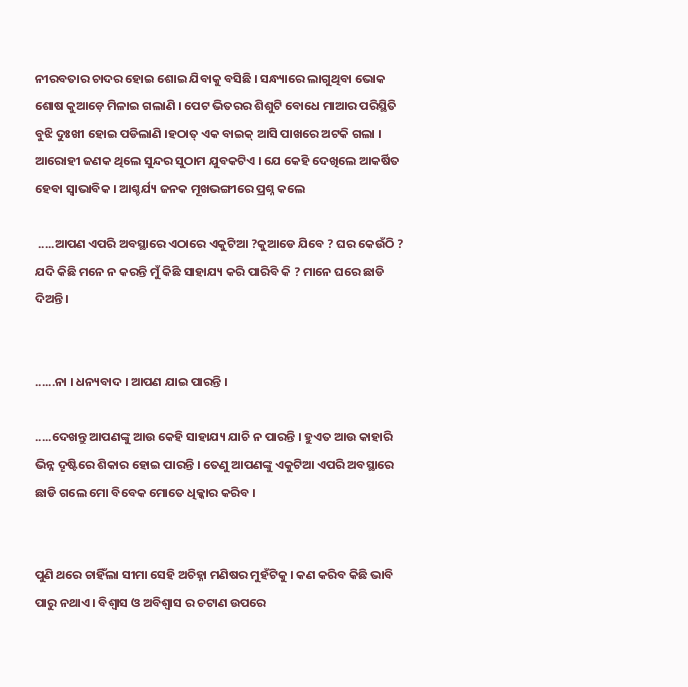ନୀରବତାର ଚାଦର ହୋଇ ଶୋଇ ଯିବାକୁ ବସିଛି । ସନ୍ଧ୍ୟାରେ ଲାଗୁଥିବା ଭୋକ ଶୋଷ କୁଆଡ଼େ ମିଳାଇ ଗଲାଣି । ପେଟ ଭିତରର ଶିଶୁଟି ବୋଧେ ମାଆର ପରିସ୍ଥିତି ବୁଝି ଦୁଃଖୀ ହୋଇ ପଡିଲାଣି ।ହଠାତ୍ ଏକ ବାଇକ୍ ଆସି ପାଖରେ ଅଟକି ଗଲା । ଆରୋହୀ ଜଣକ ଥିଲେ ସୁନ୍ଦର ସୁଠାମ ଯୁବକଟିଏ । ଯେ କେହି ଦେଖିଲେ ଆକର୍ଷିତ ହେବା ସ୍ଵାଭାବିକ । ଆଶ୍ଚର୍ଯ୍ୟ ଜନକ ମୂଖଭଙ୍ଗୀରେ ପ୍ରଶ୍ନ କଲେ

 .....ଆପଣ ଏପରି ଅବସ୍ଥାରେ ଏଠାରେ ଏକୁଟିଆ ?କୁଆଡେ ଯିବେ ? ଘର କେଉଁଠି ? ଯଦି କିଛି ମନେ ନ କରନ୍ତି ମୁଁ କିଛି ସାହାଯ୍ୟ କରି ପାରିବି କି ? ମାନେ ଘରେ ଛାଡି ଦିଅନ୍ତି।


......ନା । ଧନ୍ୟବାଦ । ଆପଣ ଯାଇ ପାରନ୍ତି ।

.....ଦେଖନ୍ତୁ ଆପଣଙ୍କୁ ଆଉ କେହି ସାହାଯ୍ୟ ଯାଚି ନ ପାରନ୍ତି । ହୁଏତ ଆଉ କାହାରି ଭିନ୍ନ ଦୄଷ୍ଟିରେ ଶିକାର ହୋଇ ପାରନ୍ତି । ତେଣୁ ଆପଣଙ୍କୁ ଏକୁଟିଆ ଏପରି ଅବସ୍ଥାରେ ଛାଡି ଗଲେ ମୋ ବିବେକ ମୋତେ ଧିକ୍କାର କରିବ ।


ପୁଣି ଥରେ ଚାହିଁଲା ସୀମା ସେହି ଅଚିହ୍ନା ମଣିଷର ମୁହଁଟିକୁ । କଣ କରିବ କିଛି ଭାବି ପାରୁ ନଥାଏ । ବିଶ୍ୱାସ ଓ ଅବିଶ୍ୱାସ ର ଚଟାଣ ଉପରେ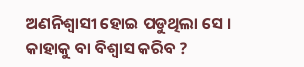ଅଣନିଶ୍ଵାସୀ ହୋଇ ପଡୁଥିଲା ସେ । କାହାକୁ ବା ବିଶ୍ୱାସ କରିବ ?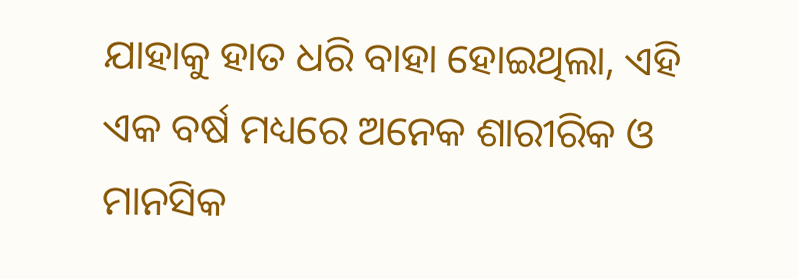ଯାହାକୁ ହାତ ଧରି ବାହା ହୋଇଥିଲା, ଏହି ଏକ ବର୍ଷ ମଧ୍ୟରେ ଅନେକ ଶାରୀରିକ ଓ ମାନସିକ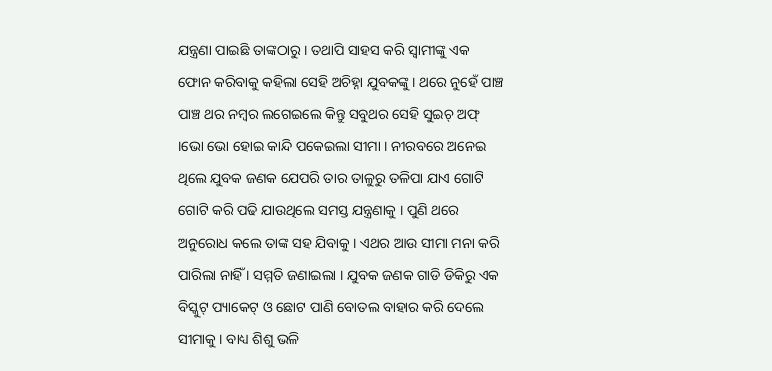ଯନ୍ତ୍ରଣା ପାଇଛି ତାଙ୍କଠାରୁ । ତଥାପି ସାହସ କରି ସ୍ଵାମୀଙ୍କୁ ଏକ ଫୋନ କରିବାକୁ କହିଲା ସେହି ଅଚିହ୍ନା ଯୁବକଙ୍କୁ । ଥରେ ନୁହେଁ ପାଞ୍ଚ ପାଞ୍ଚ ଥର ନମ୍ବର ଲଗେଇଲେ କିନ୍ତୁ ସବୁଥର ସେହି ସୁଇଚ୍ ଅଫ୍ ।ଭୋ ଭୋ ହୋଇ କାନ୍ଦି ପକେଇଲା ସୀମା । ନୀରବରେ ଅନେଇ ଥିଲେ ଯୁବକ ଜଣକ ଯେପରି ତାର ତାଳୁରୁ ତଳିପା ଯାଏ ଗୋଟି ଗୋଟି କରି ପଢି ଯାଉଥିଲେ ସମସ୍ତ ଯନ୍ତ୍ରଣାକୁ । ପୁଣି ଥରେ ଅନୁରୋଧ କଲେ ତାଙ୍କ ସହ ଯିବାକୁ । ଏଥର ଆଉ ସୀମା ମନା କରି ପାରିଲା ନାହିଁ । ସମ୍ମତି ଜଣାଇଲା । ଯୁବକ ଜଣକ ଗାଡି ଡିକିରୁ ଏକ ବିସ୍କୁଟ୍ ପ୍ୟାକେଟ୍ ଓ ଛୋଟ ପାଣି ବୋତଲ ବାହାର କରି ଦେଲେ ସୀମାକୁ । ବାଧ୍ୟ ଶିଶୁ ଭଳି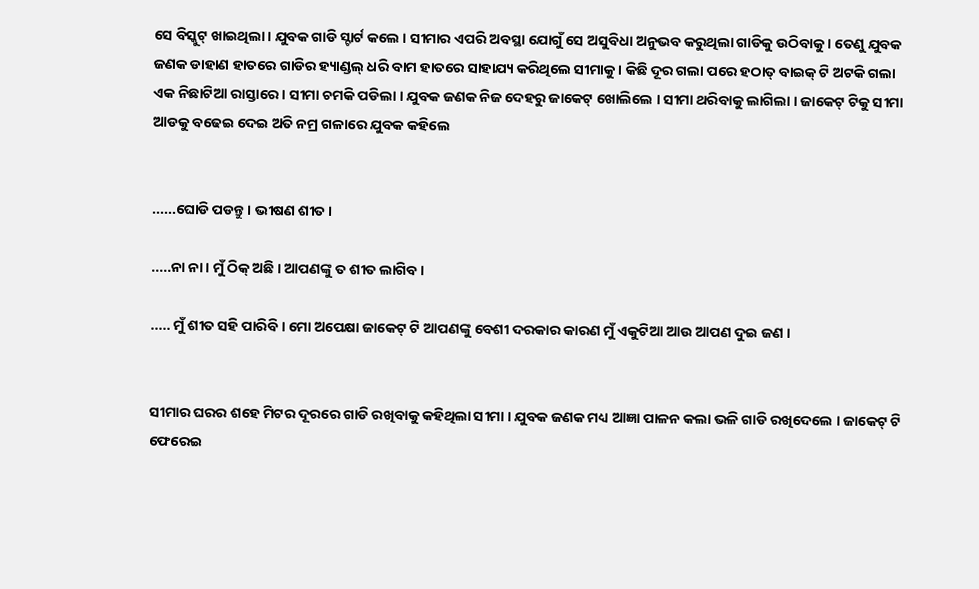ସେ ବିସ୍କୁଟ୍ ଖାଇଥିଲା । ଯୁବକ ଗାଡି ସ୍ଟାର୍ଟ କଲେ । ସୀମାର ଏପରି ଅବସ୍ଥା ଯୋଗୁଁ ସେ ଅସୁବିଧା ଅନୁଭବ କରୁଥିଲା ଗାଡିକୁ ଉଠିବାକୁ । ତେଣୁ ଯୁବକ ଜଣକ ଡାହାଣ ହାତରେ ଗାଡିର ହ୍ୟାଣ୍ଡଲ୍ ଧରି ବାମ ହାତରେ ସାହାଯ୍ୟ କରିଥିଲେ ସୀମାକୁ । କିଛି ଦୂର ଗଲା ପରେ ହଠାତ୍ ବାଇକ୍ ଟି ଅଟକି ଗଲା ଏକ ନିଛାଟିଆ ରାସ୍ତାରେ । ସୀମା ଚମକି ପଡିଲା । ଯୁବକ ଜଣକ ନିଜ ଦେହରୁ ଜାକେଟ୍ ଖୋଲିଲେ । ସୀମା ଥରିବାକୁ ଲାଗିଲା । ଜାକେଟ୍ ଟିକୁ ସୀମା ଆଡକୁ ବଢେଇ ଦେଇ ଅତି ନମ୍ର ଗଳାରେ ଯୁବକ କହିଲେ


......ଘୋଡି ପଡନ୍ତୁ । ଭୀଷଣ ଶୀତ ।

.....ନା ନା । ମୁଁ ଠିକ୍ ଅଛି । ଆପଣଙ୍କୁ ତ ଶୀତ ଲାଗିବ ।

..... ମୁଁ ଶୀତ ସହି ପାରିବି । ମୋ ଅପେକ୍ଷା ଜାକେଟ୍ ଟି ଆପଣଙ୍କୁ ବେଶୀ ଦରକାର କାରଣ ମୁଁ ଏକୁଟିଆ ଆଉ ଆପଣ ଦୁଇ ଜଣ ।


ସୀମାର ଘରର ଶହେ ମିଟର ଦୂରରେ ଗାଡି ରଖିବାକୁ କହିଥିଲା ସୀମା । ଯୁବକ ଜଣକ ମଧ୍ୟ ଆଜ୍ଞା ପାଳନ କଲା ଭଳି ଗାଡି ରଖିଦେଲେ । ଜାକେଟ୍ ଟି ଫେରେଇ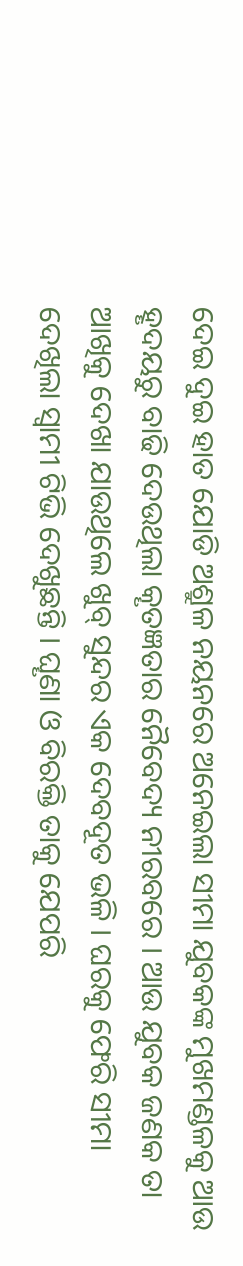ଦେଇ ଦୁଇ ହାତ ଯୋଡି ଅଶ୍ରୁଳ ନୟନରେ ଅନେଇଲା ସୀମା ଯୁବକଙ୍କ ମୁଖମଣ୍ଡଳକୁ ଆଉ ହୄଦୟରୁ ବାଢି ଦେଉଥିଲା କୄତଜ୍ଞତାର ନୈବେଦ୍ୟ ନୀରବରେ । ଆଉ ଯୁବକ ଜଣକ ତା ଆଖିକୁ ଦେଖା ଯାଉଥିଲେ ଖୁବ୍ ସୁନ୍ଦର ଏକ ଦେବଦୂତ ଭଳି । ଘରକୁ ଫେରି ସୀମା ଦେଖିଲା ସ୍ଵାମୀ ଟିଭି ଦେଖୁଛନ୍ତି । ଘୄଣା ଓ ବିରକ୍ତି ତାକୁ ଯେପରି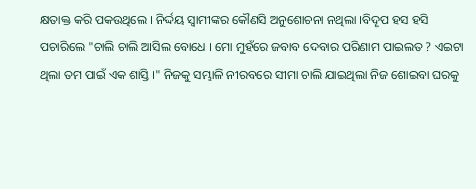କ୍ଷତାକ୍ତ କରି ପକଉଥିଲେ । ନିର୍ଦ୍ଦୟ ସ୍ଵାମୀଙ୍କର କୌଣସି ଅନୁଶୋଚନା ନଥିଲା ।ବିଦୄପ ହସ ହସି ପଚାରିଲେ "ଚାଲି ଚାଲି ଆସିଲ ବୋଧେ । ମୋ ମୁହଁରେ ଜବାବ ଦେବାର ପରିଣାମ ପାଇଲତ ? ଏଇଟା ଥିଲା ତମ ପାଇଁ ଏକ ଶାସ୍ତି ।" ନିଜକୁ ସମ୍ଭାଳି ନୀରବରେ ସୀମା ଚାଲି ଯାଇଥିଲା ନିଜ ଶୋଇବା ଘରକୁ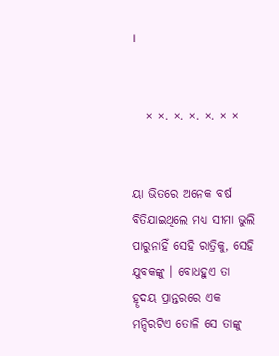।


   × ×. ×. ×. ×. × ×


ୟା ଭିତରେ ଅନେକ ବର୍ଷ ବିତିଯାଇଥିଲେ ମଧ୍ୟ ସୀମା ଭୁଲି ପାରୁନାହିଁ ସେହି ରାତ୍ରିକୁ, ସେହି ଯୁବକଙ୍କୁ । ବୋଧହୁଏ ତା ହୄଦୟ ପ୍ରାନ୍ତରରେ ଏକ ମନ୍ଦିରଟିଏ ତୋଳି ସେ ତାଙ୍କୁ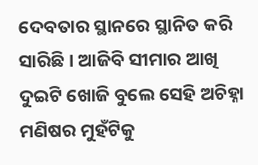ଦେବତାର ସ୍ଥାନରେ ସ୍ଥାନିତ କରି ସାରିଛି । ଆଜିବି ସୀମାର ଆଖି ଦୁଇଟି ଖୋଜି ବୁଲେ ସେହି ଅଚିହ୍ନା ମଣିଷର ମୁହଁଟିକୁ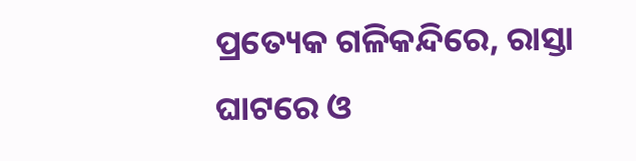ପ୍ରତ୍ୟେକ ଗଳିକନ୍ଦିରେ, ରାସ୍ତା ଘାଟରେ ଓ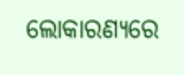ଲୋକାରଣ୍ୟରେ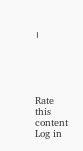।





Rate this content
Log in